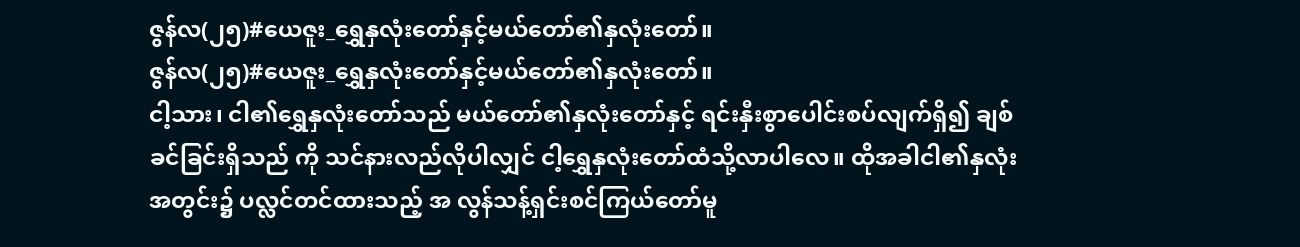ဇွန်လ(၂၅)#ယေဇူး_ရွှေနှလုံးတော်နှင့်မယ်တော်၏နှလုံးတော်။
ဇွန်လ(၂၅)#ယေဇူး_ရွှေနှလုံးတော်နှင့်မယ်တော်၏နှလုံးတော်။
ငါ့သား၊ ငါ၏ရွှေနှလုံးတော်သည် မယ်တော်၏နှလုံးတော်နှင့် ရင်းနှီးစွာပေါင်းစပ်လျက်ရှိ၍ ချစ်ခင်ခြင်းရှိသည် ကို သင်နားလည်လိုပါလျှင် ငါ့ရွှေနှလုံးတော်ထံသို့လာပါလေ။ ထိုအခါငါ၏နှလုံးအတွင်း၌ ပလ္လင်တင်ထားသည့် အ လွန်သန့်ရှင်းစင်ကြယ်တော်မူ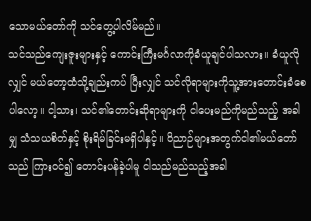သောမယ်တော်ကို သင်တွေ့ပါလိမ်မည်။
သင်သည်ကျေးဇူးများနှင့် ကောင်းကြီးမင်္ဂလာကိုခံယူချင်ပါသလား။ ခံယူလိုလျှင် မယ်တော့ထံသို့ချည်းကပ် ပြီးလျှင် သင်လိုရာများကိုသူ့အားတောင်းခံစေပါလော့။ ငါ့သား၊ သင်၏တောင်းဆိုရာများကို ငါပေးမည်ကိုမည်သည့် အခါမျှ သံသယစိတ်နှင့် စိုးရိမ်ခြင်းမရှိပါနှင့်။ ဝိညာဉ်များအတွက်ငါ၏မယ်တော်သည် ကြားဝင်၍ တောင်းပန်ခဲ့ပါမူ ငါသည်မည်သည့်အခါ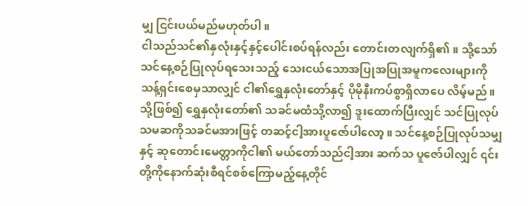မျှ ငြင်းပယ်မည်မဟုတ်ပါ။
ငါသည်သင်၏နှလုံးနှင့်နှင့်ပေါင်းစပ်ရန်လည်း တောင်းတလျက်ရှိ၏။ သို့သော်သင်နေ့စဉ်ပြုလုပ်ရသေးသည့် သေးငယ်သောအပြုအပြုအမူကလေးများကိုသန့်ရှင်းစေမှသာလျှင် ငါ၏ရွှေနှလုံးတော်နှင့် ပိုမိုနီးကပ်စွာရှိလာပေ လိမ့်မည်။ သို့ဖြစ်၍ ရွှေနှလုံးတော်၏ သခင်မထံသို့လာ၍ ဒူးထောက်ပြီးလျှင် သင်ပြုလုပ်သမဆကိုသခင်မအားဖြင့် တဆင့်ငါ့အားပူဇော်ပါလော့။ သင်နေ့စဉ်ပြုလုပ်သမျှနှင့် ဆုတောင်းမေတ္တာကိုငါ၏ မယ်တော်သည်ငါ့အား ဆက်သ ပူဇော်ပါလျှင် ၎င်းတို့ကိုနောက်ဆုံးစီရင်စစ်ကြောမည့်နေ့တိုင်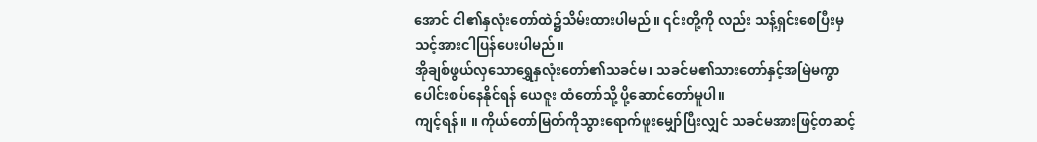အောင် ငါ၏နှလုံးတော်ထဲ၌သိမ်းထားပါမည်။ ၎င်းတို့ကို လည်း သန့်ရှင်းစေပြီးမှ သင့်အားငါပြန်ပေးပါမည်။
အိုချစ်ဖွယ်လှသောရွှေနှလုံးတော်၏သခင်မ၊ သခင်မ၏သားတော်နှင့်အမြဲမကွာ ပေါင်းစပ်နေနိုင်ရန် ယေဇူး ထံတော်သို့ ပို့ဆောင်တော်မူပါ။
ကျင့်ရန်။ ။ ကိုယ်တော်မြတ်ကိုသွားရောက်ဖူးမျှော်ပြီးလျှင် သခင်မအားဖြင့်တဆင့်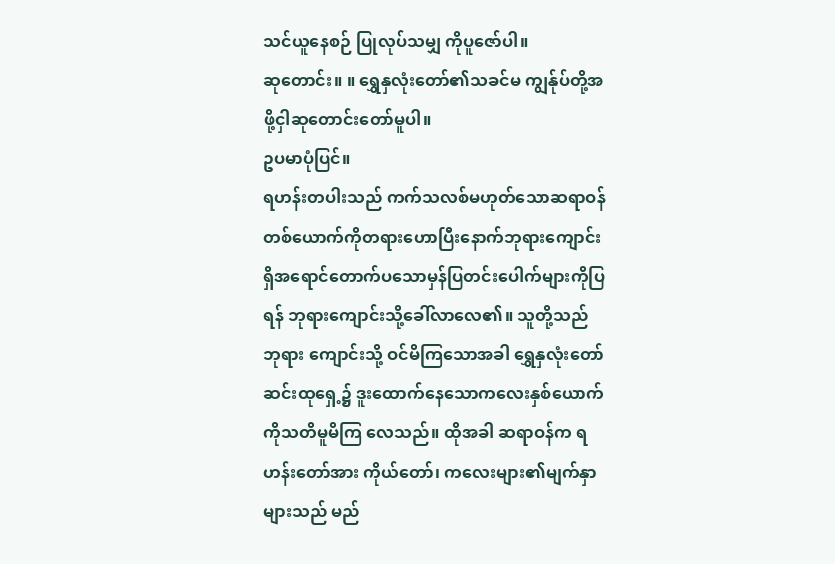သင်ယူနေစဉ် ပြုလုပ်သမျှ ကိုပူဇော်ပါ။
ဆုတောင်း။ ။ ရွှေနှလုံးတော်၏သခင်မ ကျွန်ုပ်တို့အဖို့ငှါဆုတောင်းတော်မူပါ။
ဥပမာပုံပြင်။
ရဟန်းတပါးသည် ကက်သလစ်မဟုတ်သောဆရာဝန်တစ်ယောက်ကိုတရားဟောပြီးနောက်ဘုရားကျောင်း ရှိအရောင်တောက်ပသောမှန်ပြတင်းပေါက်များကိုပြရန် ဘုရားကျောင်းသို့ခေါ်လာလေ၏။ သူတို့သည် ဘုရား ကျောင်းသို့ ဝင်မိကြသောအခါ ရွှေနှလုံးတော်ဆင်းထုရှေ့၌ ဒူးထောက်နေသောကလေးနှစ်ယောက်ကိုသတိမူမိကြ လေသည်။ ထိုအခါ ဆရာဝန်က ရဟန်းတော်အား ကိုယ်တော်၊ ကလေးများ၏မျက်နှာများသည် မည်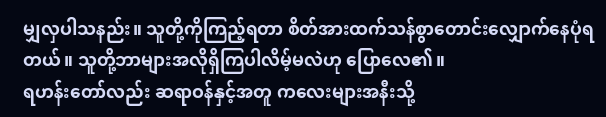မျှလှပါသနည်း။ သူတို့ကိုကြည့်ရတာ စိတ်အားထက်သန်စွာတောင်းလျှောက်နေပုံရတယ်။ သူတို့ဘာများအလိုရှိကြပါလိမ့်မလဲဟု ပြောလေ၏။
ရဟန်းတော်လည်း ဆရာဝန်နှင့်အတူ ကလေးများအနီးသို့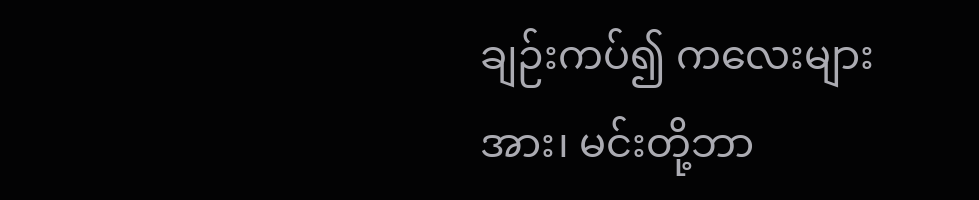ချဉ်းကပ်၍ ကလေးများအား၊ မင်းတို့ဘာ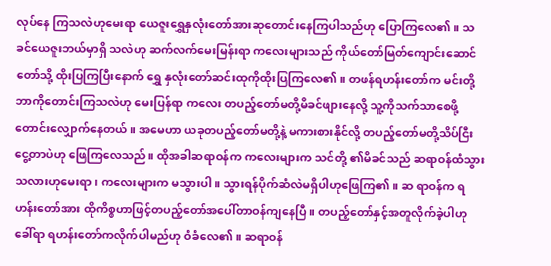လုပ်နေ ကြသလဲဟုမေးရာ ယေဇူးရွှေနှလုံးတော်အားဆုတောင်းနေကြပါသည်ဟု ပြောကြလေ၏။ သခင်ယေဇူးဘယ်မှာရှိ သလဲဟု ဆက်လက်မေးမြန်းရာ ကလေးများသည် ကိုယ်တော်မြတ်ကျောင်းဆောင်တော်သို့ ထိုးပြကြပြီးနောက် ရွှေ နှလုံးတော်ဆင်းထုကိုထိုးပြကြလေ၏။ တဖန်ရဟန်းတော်က မင်းတို့ဘာကိုတောင်းကြသလဲဟု မေးပြန်ရာ ကလေး တပည့်တော်မတို့မိခင်ဖျားနေလို့ သူ့ကိုသက်သာစေဖို့တောင်းလျှောက်နေတယ်။ အမေဟာ ယခုတပည့်တော်မတို့နဲ့ မကားစားနိုင်လို့ တပည့်တော်မတို့သိပ်ငြီးငွေ့တာပဲဟု ဖြေကြလေသည်။ ထိုအခါဆရာဝန်က ကလေးများက သင်တို့ ၏မိခင်သည် ဆရာဝန်ထံသွားသလားဟုမေးရာ၊ ကလေးများက မသွားပါ။ သွားရန်ပိုက်ဆံလဲမရှိပါဟုဖြေကြ၏။ ဆ ရာဝန်က ရဟန်းတော်အား ထိုကိစ္စဟာဖြင့်တပည့်တော်အပေါ်တာဝန်ကျနေပြီ။ တပည့်တော်နှင့်အတူလိုက်ခဲ့ပါဟု ခေါ်ရာ ရဟန်းတော်ကလိုက်ပါမည်ဟု ဝံခံလေ၏။ ဆရာဝန်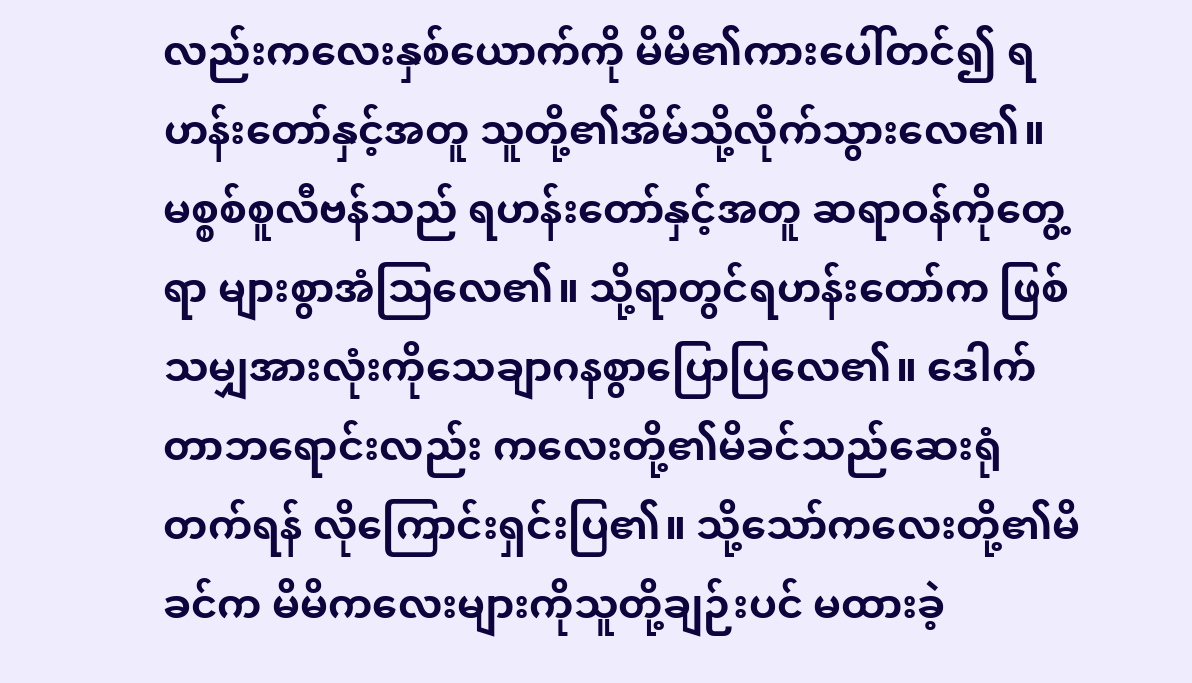လည်းကလေးနှစ်ယောက်ကို မိမိ၏ကားပေါ်တင်၍ ရဟန်းတော်နှင့်အတူ သူတို့၏အိမ်သို့လိုက်သွားလေ၏။
မစ္စစ်စူလီဗန်သည် ရဟန်းတော်နှင့်အတူ ဆရာဝန်ကိုတွေ့ရာ များစွာအံသြလေ၏။ သို့ရာတွင်ရဟန်းတော်က ဖြစ်သမျှအားလုံးကိုသေချာဂနစွာပြောပြလေ၏။ ဒေါက်တာဘရောင်းလည်း ကလေးတို့၏မိခင်သည်ဆေးရုံတက်ရန် လိုကြောင်းရှင်းပြ၏။ သို့သော်ကလေးတို့၏မိခင်က မိမိကလေးများကိုသူတို့ချဉ်းပင် မထားခဲ့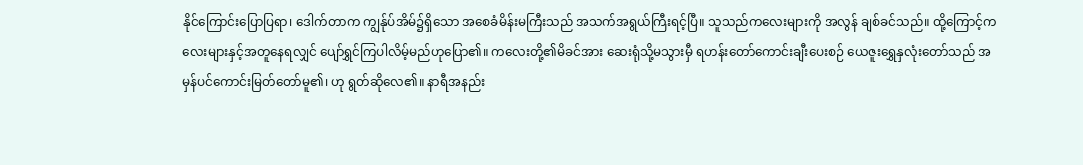နိုင်ကြောင်းပြောပြရာ၊ ဒေါက်တာက ကျွန်ုပ်အိမ်၌ရှိသော အစေခံမိန်းမကြီးသည် အသက်အရွယ်ကြီးရင့်ပြီ။ သူသည်ကလေးများကို အလွန် ချစ်ခင်သည်။ ထို့ကြောင့်ကလေးများနှင့်အတူနေရလျှင် ပျော်ရွှင်ကြပါလိမ့်မည်ဟုပြော၏။ ကလေးတို့၏မိခင်အား ဆေးရုံသို့မသွားမှီ ရဟန်းတော်ကောင်းချီးပေးစဉ် ယေဇူးရွှေနှလုံးတော်သည် အမှန်ပင်ကောင်းမြတ်တော်မူ၏၊ ဟု ရွတ်ဆိုလေ၏။ နာရီအနည်း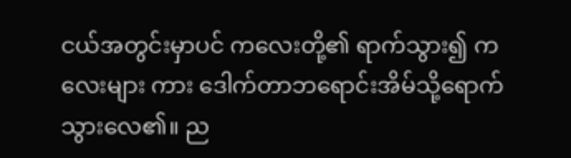ငယ်အတွင်းမှာပင် ကလေးတို့၏ ရာက်သွား၍ ကလေးများ ကား ဒေါက်တာဘရောင်းအိမ်သို့ရောက်သွားလေ၏။ ည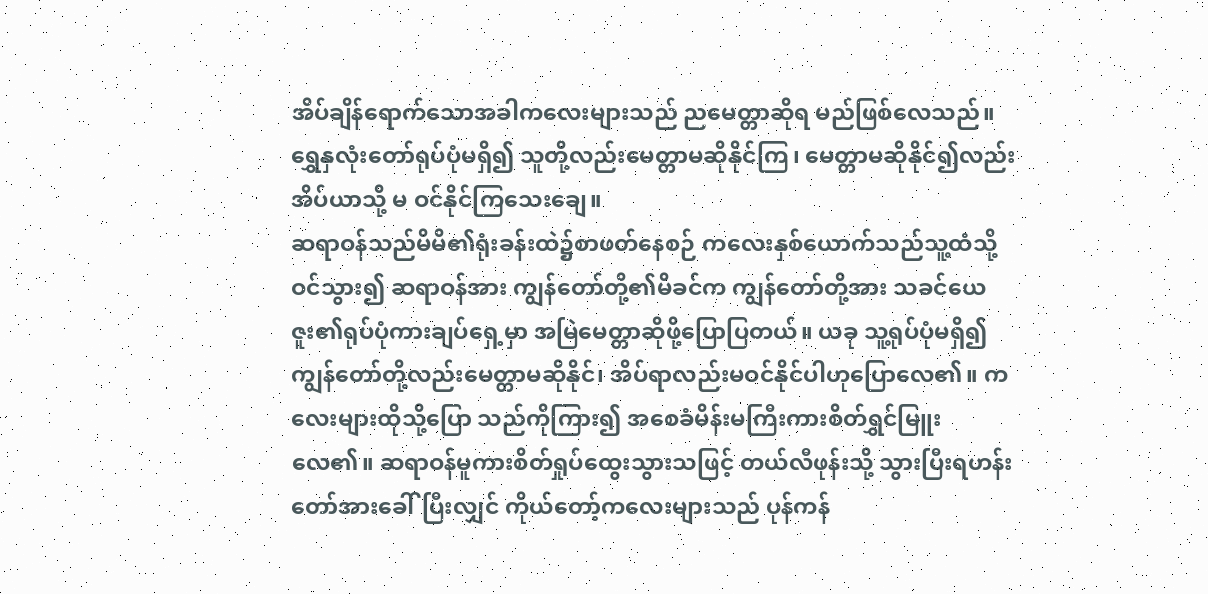အိပ်ချိန်ရောက်သောအခါကလေးများသည် ညမေတ္တာဆိုရ မည်ဖြစ်လေသည်။ ရွှေနှလုံးတော်ရုပ်ပုံမရှိ၍ သူတို့လည်းမေတ္တာမဆိုနိုင်ကြ၊ မေတ္တာမဆိုနိုင်၍လည်း အိပ်ယာသို့ မ ဝင်နိုင်ကြသေးချေ။
ဆရာဝန်သည်မိမိ၏ရုံးခန်းထဲ၌စာဖတ်နေစဉ် ကလေးနှစ်ယောက်သည်သူ့ထံသို့ဝင်သွား၍ ဆရာဝန်အား ကျွန်တော်တို့၏မိခင်က ကျွန်တော်တို့အား သခင်ယေဇူး၏ရုပ်ပုံကားချပ်ရှေ့မှာ အမြဲမေတ္တာဆိုဖို့ပြောပြတယ်။ ယခု သူ့ရုပ်ပုံမရှိ၍ ကျွန်တော်တို့လည်းမေတ္တာမဆိုနိုင်၊ အိပ်ရာလည်းမဝင်နိုင်ပါဟုပြောလေ၏။ ကလေးများထိုသို့ပြော သည်ကိုကြား၍ အစေခံမိန်းမကြီးကားစိတ်ရွှင်မြူးလေ၏။ ဆရာဝန်မူကားစိတ်ရှုပ်ထွေးသွားသဖြင့် တယ်လီဖုန်းသို့ သွားပြီးရဟန်းတော်အားခေါ်ပြီးလျှင် ကိုယ်တော့်ကလေးများသည် ပုန်ကန်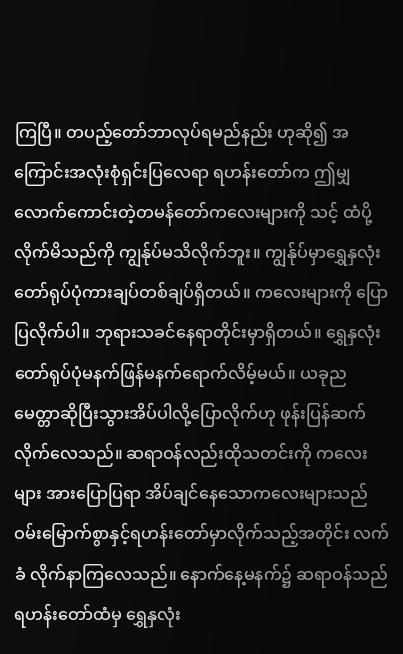ကြပြီ။ တပည့်တော်ဘာလုပ်ရမည်နည်း ဟုဆို၍ အကြောင်းအလုံးစုံရှင်းပြလေရာ ရဟန်းတော်က ဤမျှလောက်ကောင်းတဲ့တမန်တော်ကလေးများကို သင့် ထံပို့လိုက်မိသည်ကို ကျွန်ုပ်မသိလိုက်ဘူး။ ကျွန်ုပ်မှာရွှေနှလုံးတော်ရုပ်ပုံကားချပ်တစ်ချပ်ရှိတယ်။ ကလေးများကို ပြောပြလိုက်ပါ။ ဘုရားသခင်နေရာတိုင်းမှာရှိတယ်။ ရွှေနှလုံးတော်ရုပ်ပုံမနက်ဖြန်မနက်ရောက်လိမ့်မယ်။ ယခုည မေတ္တာဆိုပြီးသွားအိပ်ပါလို့ပြောလိုက်ဟု ဖုန်းပြန်ဆက်လိုက်လေသည်။ ဆရာဝန်လည်းထိုသတင်းကို ကလေးများ အားပြောပြရာ အိပ်ချင်နေသောကလေးများသည် ဝမ်းမြောက်စွာနှင့်ရဟန်းတော်မှာလိုက်သည့်အတိုင်း လက်ခံ လိုက်နာကြလေသည်။ နောက်နေ့မနက်၌ ဆရာဝန်သည်ရဟန်းတော်ထံမှ ရွှေနှလုံး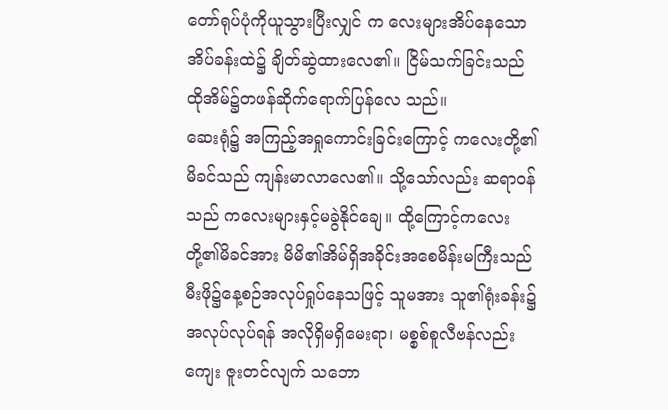တော်ရုပ်ပုံကိုယူသွားပြီးလျှင် က လေးများအိပ်နေသောအိပ်ခန်းထဲ၌ ချိတ်ဆွဲထားလေ၏။ ငြိမ်သက်ခြင်းသည် ထိုအိမ်၌တဖန်ဆိုက်ရောက်ပြန်လေ သည်။
ဆေးရုံ၌ အကြည့်အရှုကောင်းခြင်းကြောင့် ကလေးတို့၏မိခင်သည် ကျန်းမာလာလေ၏။ သို့သော်လည်း ဆရာဝန်သည် ကလေးများနှင့်မခွဲနိုင်ချေ။ ထို့ကြောင့်ကလေးတို့၏မိခင်အား မိမိ၏အိမ်ရှိအခိုင်းအစေမိန်းမကြီးသည် မီးဖို၌နေ့စဉ်အလုပ်ရှုပ်နေသဖြင့် သူမအား သူ၏ရုံးခန်း၌အလုပ်လုပ်ရန် အလိုရှိမရှိမေးရာ၊ မစ္စစ်စူလီဗန်လည်း ကျေး ဇူးတင်လျက် သဘော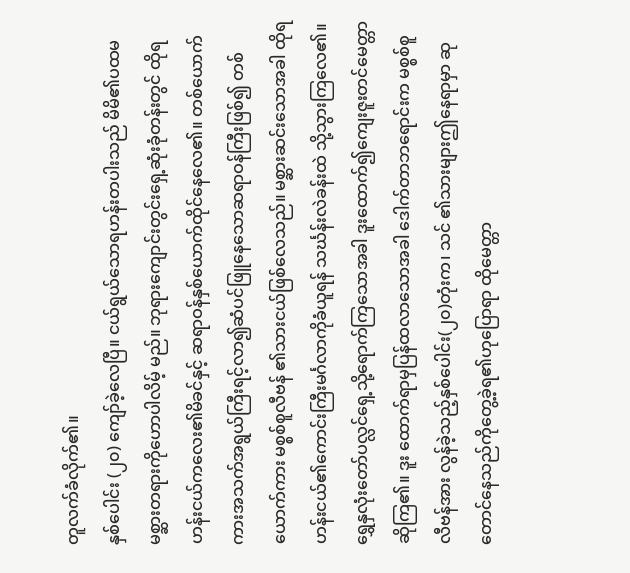တူလက်ခံလိုက်၏။
နှစ်ပေါင်း (၂၀) ကျော်ခဲ့လေပြီ။ ငယ်ရွယ်သောရဟန်းတပါးသည် မိမိ၏ပထမ မစ္ဆားတရားကိုဟောပါလိမ့် မည်။ ဘုရားကျောင်းတွင်းရှေ့ဆုံးခုံတန်းတွင် ထိုရဟန်းငယ်ကလေး၏မိခင်နှင့် ဆရာဝန်နှစ်ယောက်ထိုင်နေလေ၏။ တစ်ယောက်ကားအသက်အရွယ်ကြီးရင့်လာ၍ဆံပင်ဖြူနေသောဆရာဝန်ကြီးဖြစ်၍ တစ်ယောက်ကား မစ္စစ်စူလီဗန် ၏သားငယ်ဖြစ်လေသည်။ မစ္ဆားဆင်းသောအခါ ထိုရဟန်းငယ်၏ကောင်းကြီးမင်္ဂလာကိုခံယူရန် သင်္ဃန်းလဲခန်းထဲ သို့သွားကြလေ၏။ ရွှေနှလုံးတော်ပလ္လင်ရှေ့သို့ရောက်ကြသောအခါ ဒူးထောက်၍ကျေးဇူးတင်မေတ္တာဆိုကြ၏။ ဒူး ထောက်ရာမှပြန်ထလာသောအခါ ဒေါက်တာဘရောင်းက မစ္စစ်စူလီဗန်အား လွန်ခဲ့သည့်နှစ်ပေါင်း(၂၀)တုံးက၊ သင် ၏သားများဤနေရာမှာ ဆုတောင်နေသည်ကိုတွေ့ခဲ့ရ၏ဟုပြောရာ ထိုမေတ္တာ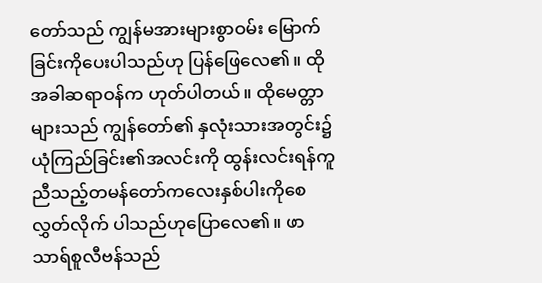တော်သည် ကျွန်မအားများစွာဝမ်း မြောက်ခြင်းကိုပေးပါသည်ဟု ပြန်ဖြေလေ၏။ ထိုအခါဆရာဝန်က ဟုတ်ပါတယ်။ ထိုမေတ္တာများသည် ကျွန်တော်၏ နှလုံးသားအတွင်း၌ ယုံကြည်ခြင်း၏အလင်းကို ထွန်းလင်းရန်ကူညီသည့်တမန်တော်ကလေးနှစ်ပါးကိုစေလွှတ်လိုက် ပါသည်ဟုပြောလေ၏။ ဖာသာရ်စူလီဗန်သည်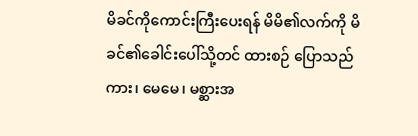မိခင်ကိုကောင်းကြီးပေးရန် မိမိ၏လက်ကို မိခင်၏ခေါင်းပေါ်သို့တင် ထားစဉ် ပြောသည်ကား၊ မေမေ၊ မစ္ဆားအ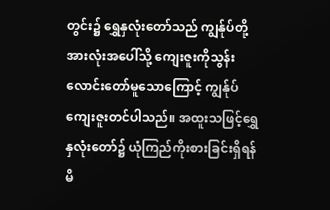တွင်း၌ ရွှေနှလုံးတော်သည် ကျွန်ုပ်တို့အားလုံးအပေါ်သို့ ကျေးဇူးကိုသွန်း လောင်းတော်မူသောကြောင့် ကျွန်ုပ်ကျေးဇူးတင်ပါသည်။ အထူးသဖြင့်ရွှေနှလုံးတော်၌ ယုံကြည်ကိုးစားခြင်းရှိရန် မိ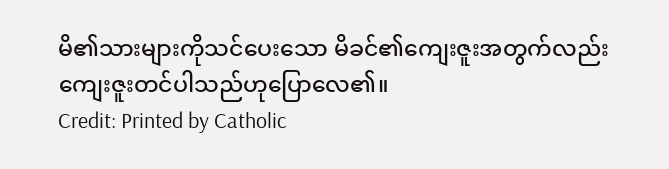မိ၏သားများကိုသင်ပေးသော မိခင်၏ကျေးဇူးအတွက်လည်း ကျေးဇူးတင်ပါသည်ဟုပြောလေ၏။
Credit: Printed by Catholic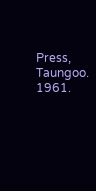Press, Taungoo. 1961.